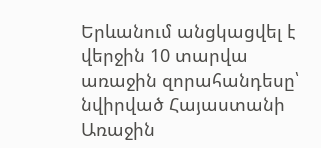Երևանում անցկացվել է վերջին 10 տարվա առաջին զորահանդեսը՝ նվիրված Հայաստանի Առաջին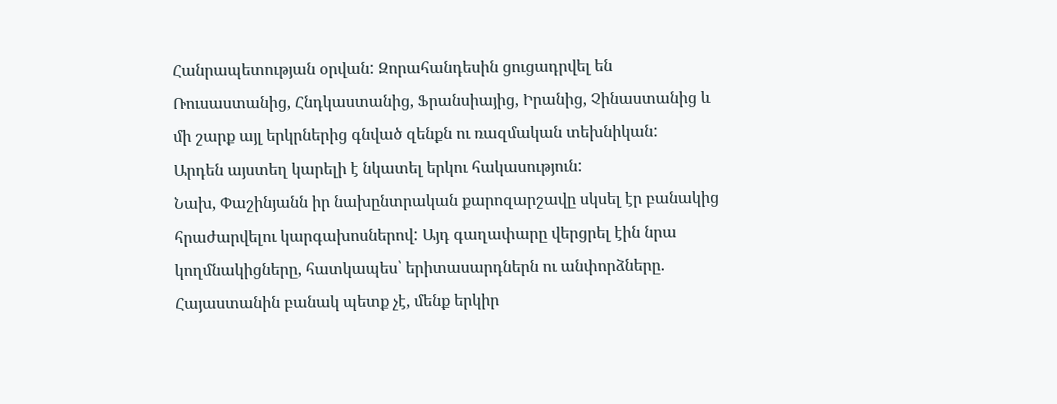Հանրապետության օրվան: Զորահանդեսին ցուցադրվել են Ռուսաստանից, Հնդկաստանից, Ֆրանսիայից, Իրանից, Չինաստանից և մի շարք այլ երկրներից գնված զենքն ու ռազմական տեխնիկան:
Արդեն այստեղ կարելի է նկատել երկու հակասություն:
Նախ, Փաշինյանն իր նախընտրական քարոզարշավը սկսել էր բանակից հրաժարվելու կարգախոսներով: Այդ գաղափարը վերցրել էին նրա կողմնակիցները, հատկապես՝ երիտասարդներն ու անփորձները. Հայաստանին բանակ պետք չէ, մենք երկիր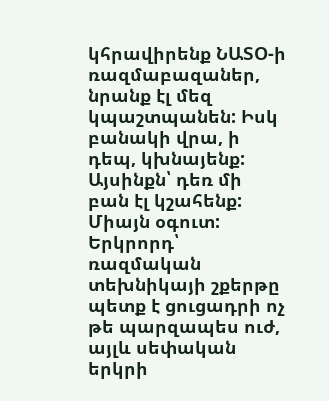կհրավիրենք ՆԱՏՕ-ի ռազմաբազաներ, նրանք էլ մեզ կպաշտպանեն: Իսկ բանակի վրա, ի դեպ, կխնայենք: Այսինքն՝ դեռ մի բան էլ կշահենք: Միայն օգուտ:
Երկրորդ՝ ռազմական տեխնիկայի շքերթը պետք է ցուցադրի ոչ թե պարզապես ուժ, այլև սեփական երկրի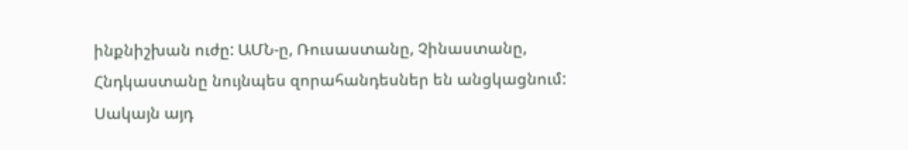ինքնիշխան ուժը: ԱՄՆ-ը, Ռուսաստանը, Չինաստանը, Հնդկաստանը նույնպես զորահանդեսներ են անցկացնում: Սակայն այդ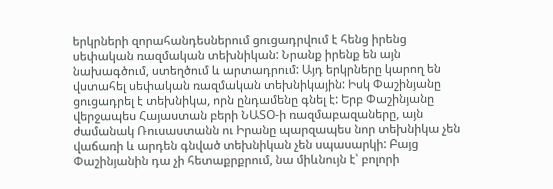երկրների զորահանդեսներում ցուցադրվում է հենց իրենց սեփական ռազմական տեխնիկան: Նրանք իրենք են այն նախագծում, ստեղծում և արտադրում: Այդ երկրները կարող են վստահել սեփական ռազմական տեխնիկային: Իսկ Փաշինյանը ցուցադրել է տեխնիկա, որն ընդամենը գնել է: Երբ Փաշինյանը վերջապես Հայաստան բերի ՆԱՏՕ-ի ռազմաբազաները, այն ժամանակ Ռուսաստանն ու Իրանը պարզապես նոր տեխնիկա չեն վաճառի և արդեն գնված տեխնիկան չեն սպասարկի: Բայց Փաշինյանին դա չի հետաքրքրում, նա միևնույն է՝ բոլորի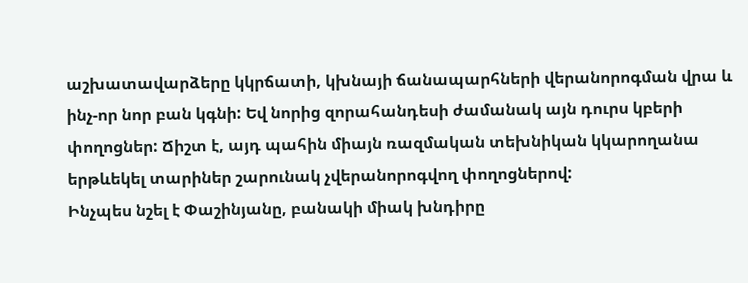աշխատավարձերը կկրճատի, կխնայի ճանապարհների վերանորոգման վրա և ինչ-որ նոր բան կգնի: Եվ նորից զորահանդեսի ժամանակ այն դուրս կբերի փողոցներ: Ճիշտ է, այդ պահին միայն ռազմական տեխնիկան կկարողանա երթևեկել տարիներ շարունակ չվերանորոգվող փողոցներով:
Ինչպես նշել է Փաշինյանը, բանակի միակ խնդիրը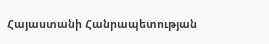Հայաստանի Հանրապետության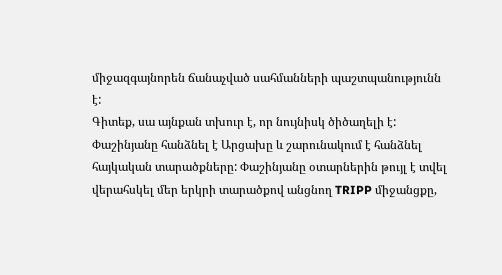միջազգայնորեն ճանաչված սահմանների պաշտպանությունն է:
Գիտեք, սա այնքան տխուր է, որ նույնիսկ ծիծաղելի է: Փաշինյանը հանձնել է Արցախը և շարունակում է հանձնել հայկական տարածքները: Փաշինյանը օտարներին թույլ է տվել վերահսկել մեր երկրի տարածքով անցնող TRIPP միջանցքը,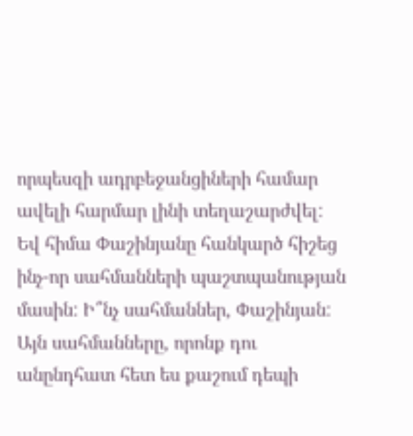որպեսզի ադրբեջանցիների համար ավելի հարմար լինի տեղաշարժվել: Եվ հիմա Փաշինյանը հանկարծ հիշեց ինչ-որ սահմանների պաշտպանության մասին: Ի՞նչ սահմաններ, Փաշինյան: Այն սահմանները, որոնք դու անընդհատ հետ ես քաշում դեպի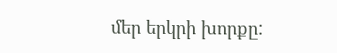մեր երկրի խորքը: